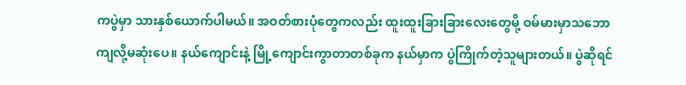ကပွဲမှာ သားနှစ်ယောက်ပါမယ်။ အဝတ်စားပုံတွေကလည်း ထူးထူးခြားခြားလေးတွေမို့ ဝမ်မားမှာသဘောကျလို့မဆုံးပေ။ နယ်ကျောင်းနဲ့ မြို့ကျောင်းကွာတာတစ်ခုက နယ်မှာက ပွဲကြိုက်တဲ့သူများတယ်။ ပွဲဆိုရင်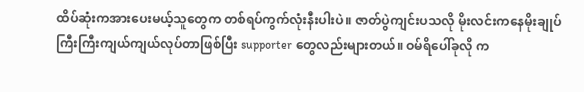ထိပ်ဆုံးကအားပေးမယ့်သူတွေက တစ်ရပ်ကွက်လုံးနီးပါးပဲ။ ဇာတ်ပွဲကျင်းပသလို မိုးလင်းကနေမိုးချုပ် ကြီးကြီးကျယ်ကျယ်လုပ်တာဖြစ်ပြီး supporter တွေလည်းများတယ်။ ဝမ်ရိပေါ်ခုလို က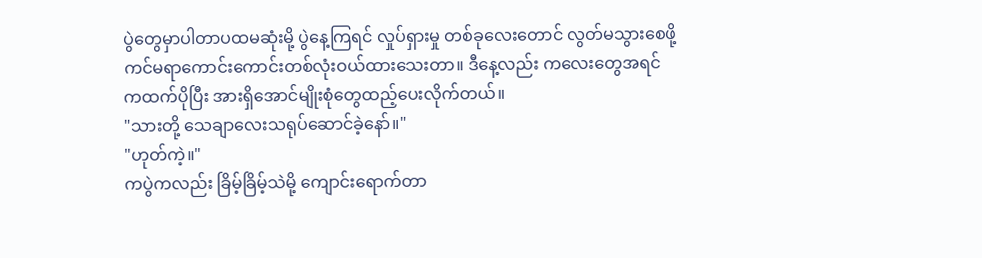ပွဲတွေမှာပါတာပထမဆုံးမို့ ပွဲနေ့ကြရင် လှုပ်ရှားမှု တစ်ခုလေးတောင် လွတ်မသွားစေဖို့ ကင်မရာကောင်းကောင်းတစ်လုံးဝယ်ထားသေးတာ။ ဒီနေ့လည်း ကလေးတွေအရင်ကထက်ပိုပြီး အားရှိအောင်မျိုးစုံတွေထည့်ပေးလိုက်တယ်။
"သားတို့ သေချာလေးသရုပ်ဆောင်ခဲ့နော်။"
"ဟုတ်ကဲ့။"
ကပွဲကလည်း ခြိမ့်ခြိမ့်သဲမို့ ကျောင်းရောက်တာ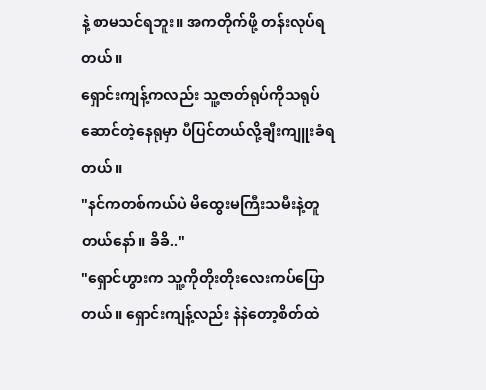နဲ့ စာမသင်ရဘူး။ အကတိုက်ဖို့ တန်းလုပ်ရတယ်။
ရှောင်းကျန့်ကလည်း သူ့ဇာတ်ရုပ်ကိုသရုပ်ဆောင်တဲ့နေရုမှာ ပီပြင်တယ်လို့ချီးကျူးခံရတယ်။
"နင်ကတစ်ကယ်ပဲ မိထွေးမကြီးသမီးနဲ့တူတယ်နော်။ ခိခိ.."
"ရှောင်ဟွားက သူ့ကိုတိုးတိုးလေးကပ်ပြောတယ်။ ရှောင်းကျန့်လည်း နဲနဲတော့စိတ်ထဲ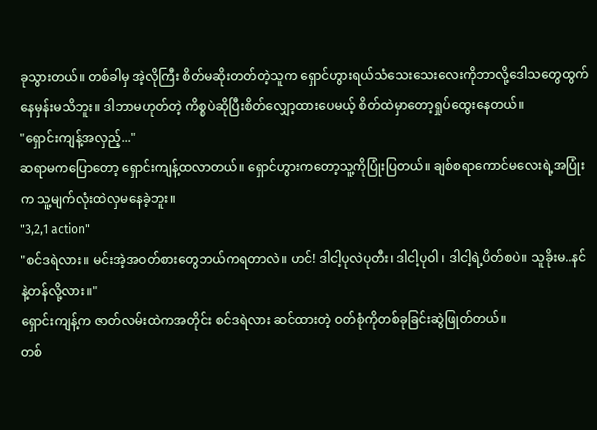ခုသွားတယ်။ တစ်ခါမှ အဲ့လိုကြီး စိတ်မဆိုးတတ်တဲ့သူက ရှောင်ဟွားရယ်သံသေးသေးလေးကိုဘာလို့ဒေါသတွေထွက်နေမှန်းမသိဘူး။ ဒါဘာမဟုတ်တဲ့ ကိစ္စပဲဆိုပြီးစိတ်လျှော့ထားပေမယ့် စိတ်ထဲမှာတော့ရှုပ်ထွေးနေတယ်။
"ရှောင်းကျန့်အလှည့်..."
ဆရာမကပြောတော့ ရှောင်းကျန့်ထလာတယ်။ ရှောင်ဟွားကတော့သူ့ကိုပြုံးပြတယ်။ ချစ်စရာကောင်မလေးရဲ့အပြုံးက သူ့မျက်လုံးထဲလှမနေခဲ့ဘူး။
"3,2,1 action"
"စင်ဒရဲလား။ မင်းအဲ့အဝတ်စားတွေဘယ်ကရတာလဲ။ ဟင်! ဒါငါ့ပုလဲပုတီး၊ ဒါငါ့ပုဝါ ၊ ဒါငါ့ရဲ့ပိတ်စပဲ။ သူခိုးမ..နင်နဲ့တန်လို့လား။"
ရှောင်းကျန့်က ဇာတ်လမ်းထဲကအတိုင်း စင်ဒရဲလား ဆင်ထားတဲ့ ဝတ်စုံကိုတစ်ခုခြင်းဆွဲဖြုတ်တယ်။
တစ်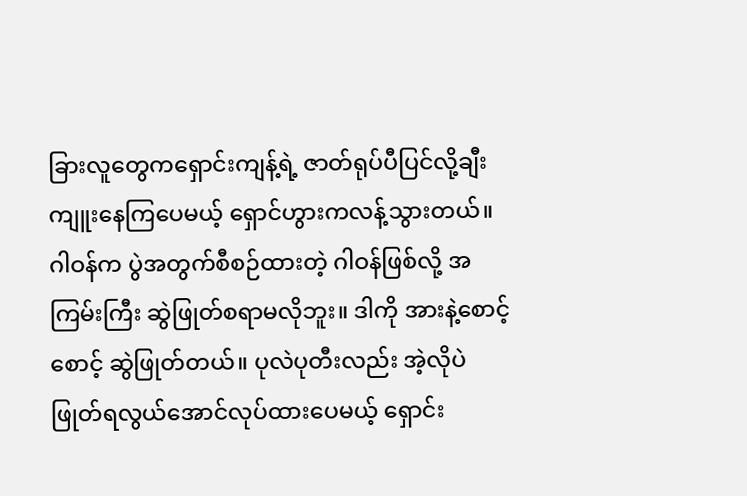ခြားလူတွေကရှောင်းကျန့်ရဲ့ ဇာတ်ရုပ်ပီပြင်လို့ချီးကျူးနေကြပေမယ့် ရှောင်ဟွားကလန့်သွားတယ်။ ဂါဝန်က ပွဲအတွက်စီစဉ်ထားတဲ့ ဂါဝန်ဖြစ်လို့ အကြမ်းကြီး ဆွဲဖြုတ်စရာမလိုဘူး။ ဒါကို အားနဲ့စောင့်စောင့် ဆွဲဖြုတ်တယ်။ ပုလဲပုတီးလည်း အဲ့လိုပဲ ဖြုတ်ရလွယ်အောင်လုပ်ထားပေမယ့် ရှောင်း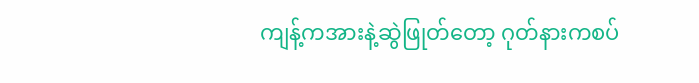ကျန့်ကအားနဲ့ဆွဲဖြုတ်တော့ ဂုတ်နားကစပ်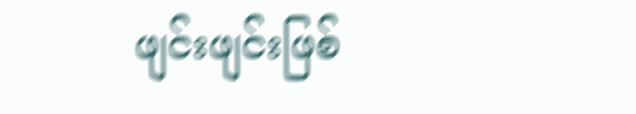ဖျင်းဖျင်းဖြစ်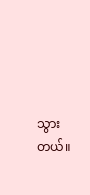သွားတယ်။